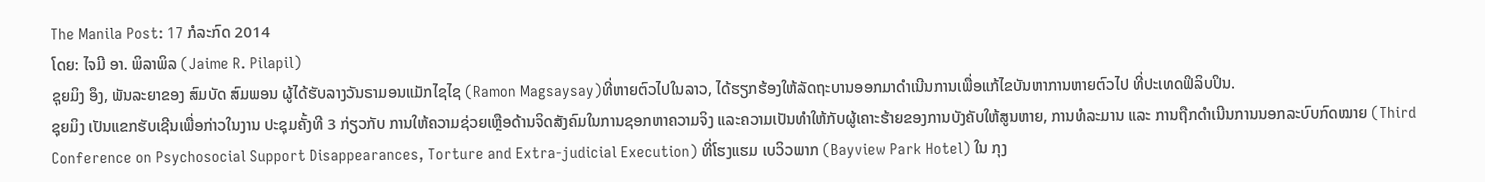The Manila Post: 17 ກໍລະກົດ 2014
ໂດຍ: ໄຈມີ ອາ. ພິລາພິລ (Jaime R. Pilapil)
ຊຸຍມິງ ອຶງ, ພັນລະຍາຂອງ ສົມບັດ ສົມພອນ ຜູ້ໄດ້ຮັບລາງວັນຣາມອນແມັກໄຊໄຊ (Ramon Magsaysay)ທີ່ຫາຍຕົວໄປໃນລາວ, ໄດ້ຮຽກຮ້ອງໃຫ້ລັດຖະບານອອກມາດຳເນີນການເພື່ອແກ້ໄຂບັນຫາການຫາຍຕົວໄປ ທີ່ປະເທດຟິລິບປິນ.
ຊຸຍມິງ ເປັນແຂກຮັບເຊີນເພື່ອກ່າວໃນງານ ປະຊຸມຄັ້ງທີ 3 ກ່ຽວກັບ ການໃຫ້ຄວາມຊ່ວຍເຫຼືອດ້ານຈິດສັງຄົມໃນການຊອກຫາຄວາມຈິງ ແລະຄວາມເປັນທຳໃຫ້ກັບຜູ້ເຄາະຮ້າຍຂອງການບັງຄັບໃຫ້ສູນຫາຍ, ການທໍລະມານ ແລະ ການຖືກດຳເນີນການນອກລະບົບກົດໝາຍ (Third Conference on Psychosocial Support Disappearances, Torture and Extra-judicial Execution) ທີ່ໂຮງແຮມ ເບວິວພາກ (Bayview Park Hotel) ໃນ ກຸງ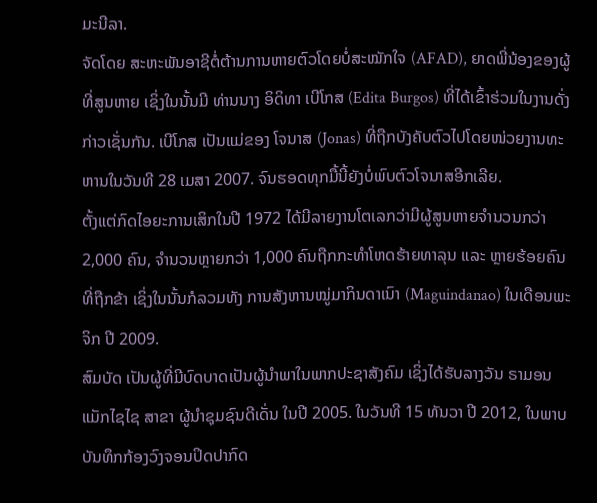ມະນີລາ.
ຈັດໂດຍ ສະຫະພັນອາຊີຕໍ່ຕ້ານການຫາຍຕົວໂດຍບໍ່ສະໝັກໃຈ (AFAD), ຍາດພີ່ນ້ອງຂອງຜູ້ທີ່ສູນຫາຍ ເຊິ່ງໃນນັ້ນມີ ທ່ານນາງ ອິດິທາ ເບີໂກສ (Edita Burgos) ທີ່ໄດ້ເຂົ້າຮ່ວມໃນງານດັ່ງກ່າວເຊັ່ນກັນ. ເບີໂກສ ເປັນແມ່ຂອງ ໂຈນາສ (Jonas) ທີ່ຖືກບັງຄັບຕົວໄປໂດຍໜ່ວຍງານທະຫານໃນວັນທີ 28 ເມສາ 2007. ຈົນຮອດທຸກມື້ນີ້ຍັງບໍ່ພົບຕົວໂຈນາສອີກເລີຍ.
ຕັ້ງແຕ່ກົດໄອຍະການເສິກໃນປີ 1972 ໄດ້ມີລາຍງານໂຕເລກວ່າມີຜູ້ສູນຫາຍຈຳນວນກວ່າ 2,000 ຄົນ, ຈຳນວນຫຼາຍກວ່າ 1,000 ຄົນຖືກກະທຳໂຫດຮ້າຍທາລຸນ ແລະ ຫຼາຍຮ້ອຍຄົນທີ່ຖືກຂ້າ ເຊິ່ງໃນນັ້ນກໍລວມທັງ ການສັງຫານໝູ່ມາກິນດາເນົາ (Maguindanao) ໃນເດືອນພະຈິກ ປີ 2009.
ສົມບັດ ເປັນຜູ້ທີ່ມີບົດບາດເປັນຜູ້ນຳພາໃນພາກປະຊາສັງຄົມ ເຊິ່ງໄດ້ຮັບລາງວັນ ຣາມອນແມັກໄຊໄຊ ສາຂາ ຜູ້ນຳຊຸມຊົນດີເດັ່ນ ໃນປີ 2005. ໃນວັນທີ 15 ທັນວາ ປີ 2012, ໃນພາບບັນທຶກກ້ອງວົງຈອນປິດປາກົດ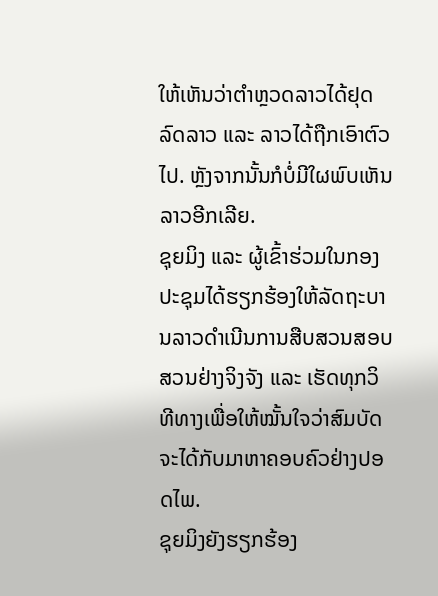ໃຫ້ເຫັນວ່າຕຳຫຼວດລາວໄດ້ຢຸດລົດລາວ ແລະ ລາວໄດ້ຖືກເອົາຕົວໄປ. ຫຼັງຈາກນັ້ນກໍບໍ່ມີໃຜພົບເຫັນລາວອີກເລີຍ.
ຊຸຍມິງ ແລະ ຜູ້ເຂົ້າຮ່ວມໃນກອງປະຊຸມໄດ້ຮຽກຮ້ອງໃຫ້ລັດຖະບານລາວດຳເນີນການສືບສວນສອບສວນຢ່າງຈິງຈັງ ແລະ ເຮັດທຸກວິທີທາງເພື່ອໃຫ້ໝັ້ນໃຈວ່າສົມບັດຈະໄດ້ກັບມາຫາຄອບຄົວຢ່າງປອດໄພ.
ຊຸຍມິງຍັງຮຽກຮ້ອງ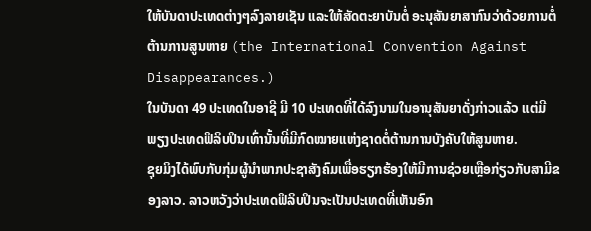ໃຫ້ບັນດາປະເທດຕ່າງໆລົງລາຍເຊັນ ແລະໃຫ້ສັດຕະຍາບັນຕໍ່ ອະນຸສັນຍາສາກົນວ່າດ້ວຍການຕໍ່ຕ້ານການສູນຫາຍ (the International Convention Against Disappearances.)
ໃນບັນດາ 49 ປະເທດໃນອາຊີ ມີ 10 ປະເທດທີ່ໄດ້ລົງນາມໃນອານຸສັນຍາດັ່ງກ່າວແລ້ວ ແຕ່ມີພຽງປະເທດຟິລິບປິນເທົ່ານັ້ນທີ່ມີກົດໝາຍແຫ່ງຊາດຕໍ່ຕ້ານການບັງຄັບໃຫ້ສູນຫາຍ.
ຊຸຍມິງໄດ້ພົບກັບກຸ່ມຜູ້ນຳພາກປະຊາສັງຄົມເພື່ອຮຽກຮ້ອງໃຫ້ມີການຊ່ວຍເຫຼືອກ່ຽວກັບສາມີຂອງລາວ. ລາວຫວັງວ່າປະເທດຟິລິບປິນຈະເປັນປະເທດທີ່ເຫັນອົກ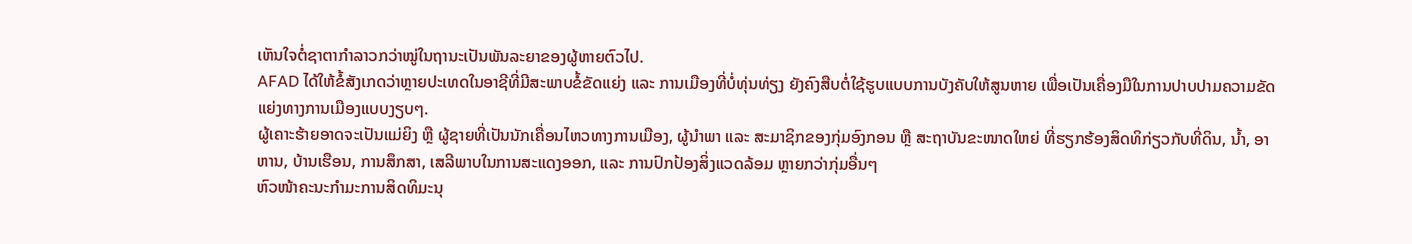ເຫັນໃຈຕໍ່ຊາຕາກຳລາວກວ່າໝູ່ໃນຖານະເປັນພັນລະຍາຂອງຜູ້ຫາຍຕົວໄປ.
AFAD ໄດ້ໃຫ້ຂໍ້ສັງເກດວ່າຫຼາຍປະເທດໃນອາຊີທີ່ມີສະພາບຂໍ້ຂັດແຍ່ງ ແລະ ການເມືອງທີ່ບໍ່ທຸ່ນທ່ຽງ ຍັງຄົງສືບຕໍ່ໃຊ້ຮູບແບບການບັງຄັບໃຫ້ສູນຫາຍ ເພື່ອເປັນເຄື່ອງມືໃນການປາບປາມຄວາມຂັດແຍ່ງທາງການເມືອງແບບງຽບໆ.
ຜູ້ເຄາະຮ້າຍອາດຈະເປັນແມ່ຍິງ ຫຼື ຜູ້ຊາຍທີ່ເປັນນັກເຄື່ອນໄຫວທາງການເມືອງ, ຜູ້ນຳພາ ແລະ ສະມາຊິກຂອງກຸ່ມອົງກອນ ຫຼື ສະຖາບັນຂະໜາດໃຫຍ່ ທີ່ຮຽກຮ້ອງສິດທິກ່ຽວກັບທີ່ດິນ, ນ້ຳ, ອາຫານ, ບ້ານເຮືອນ, ການສຶກສາ, ເສລີພາບໃນການສະແດງອອກ, ແລະ ການປົກປ້ອງສິ່ງແວດລ້ອມ ຫຼາຍກວ່າກຸ່ມອື່ນໆ
ຫົວໜ້າຄະນະກຳມະການສິດທິມະນຸ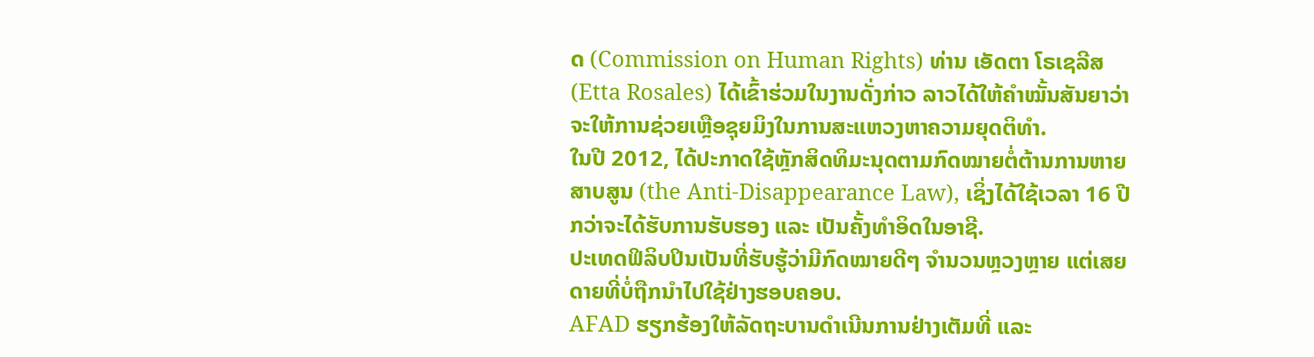ດ (Commission on Human Rights) ທ່ານ ເອັດຕາ ໂຣເຊລີສ (Etta Rosales) ໄດ້ເຂົ້າຮ່ວມໃນງານດັ່ງກ່າວ ລາວໄດ້ໃຫ້ຄຳໝັ້ນສັນຍາວ່າຈະໃຫ້ການຊ່ວຍເຫຼືອຊຸຍມິງໃນການສະແຫວງຫາຄວາມຍຸດຕິທຳ.
ໃນປີ 2012, ໄດ້ປະກາດໃຊ້ຫຼັກສິດທິມະນຸດຕາມກົດໝາຍຕໍ່ຕ້ານການຫາຍສາບສູນ (the Anti-Disappearance Law), ເຊິ່ງໄດ້ໃຊ້ເວລາ 16 ປີ ກວ່າຈະໄດ້ຮັບການຮັບຮອງ ແລະ ເປັນຄັ້ງທຳອິດໃນອາຊີ.
ປະເທດຟິລິບປິນເປັນທີ່ຮັບຮູ້ວ່າມີກົດໝາຍດີໆ ຈຳນວນຫຼວງຫຼາຍ ແຕ່ເສຍດາຍທີ່ບໍ່ຖືກນຳໄປໃຊ້ຢ່າງຮອບຄອບ.
AFAD ຮຽກຮ້ອງໃຫ້ລັດຖະບານດຳເນີນການຢ່າງເຕັມທີ່ ແລະ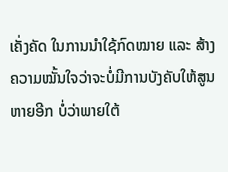ເຄັ່ງຄັດ ໃນການນຳໃຊ້ກົດໝາຍ ແລະ ສ້າງຄວາມໝັ້ນໃຈວ່າຈະບໍ່ມີການບັງຄັບໃຫ້ສູນຫາຍອີກ ບໍ່ວ່າພາຍໃຕ້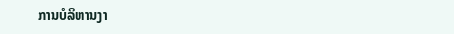ການບໍລິຫານງາ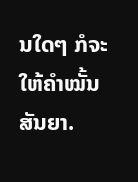ນໃດໆ ກໍຈະໃຫ້ຄຳໝັ້ນສັນຍາ.